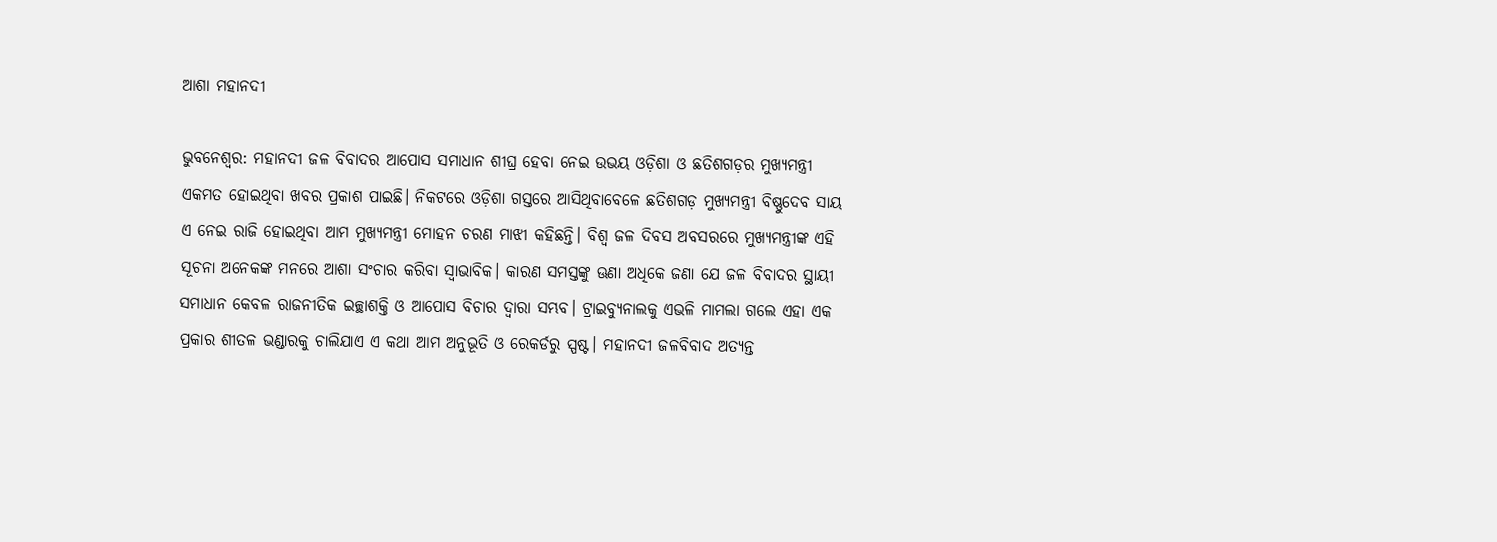ଆଶା ମହାନଦୀ

ଭୁବନେଶ୍ଵର: ମହାନଦୀ ଜଳ ବିବାଦର ଆପୋସ ସମାଧାନ ଶୀଘ୍ର ହେବା ନେଇ ଉଭୟ ଓଡ଼ିଶା ଓ ଛତିଶଗଡ଼ର ମୁଖ୍ୟମନ୍ତ୍ରୀ ଏକମତ ହୋଇଥିବା ଖବର ପ୍ରକାଶ ପାଇଛି। ନିକଟରେ ଓଡ଼ିଶା ଗସ୍ତରେ ଆସିଥିବାବେଳେ ଛତିଶଗଡ଼ ମୁଖ୍ୟମନ୍ତ୍ରୀ ବିଷ୍ଣୁଦେବ ସାୟ ଏ ନେଇ ରାଜି ହୋଇଥିବା ଆମ ମୁଖ୍ୟମନ୍ତ୍ରୀ ମୋହନ ଚରଣ ମାଝୀ କହିଛନ୍ତି। ବିଶ୍ବ ଜଳ ଦିବସ ଅବସରରେ ମୁଖ୍ୟମନ୍ତ୍ରୀଙ୍କ ଏହି ସୂଚନା ଅନେକଙ୍କ ମନରେ ଆଶା ସଂଚାର କରିବା ସ୍ବାଭାବିକ। କାରଣ ସମସ୍ତଙ୍କୁ ଊଣା ଅଧିକେ ଜଣା ଯେ ଜଳ ବିବାଦର ସ୍ଥାୟୀ ସମାଧାନ କେବଳ ରାଜନୀତିକ ଇଚ୍ଛାଶକ୍ତି ଓ ଆପୋସ ବିଚାର ଦ୍ବାରା ସମ୍ଭବ। ଟ୍ରାଇବ୍ୟୁନାଲକୁ ଏଭଳି ମାମଲା ଗଲେ ଏହା ଏକ ପ୍ରକାର ଶୀତଳ ଭଣ୍ଡାରକୁ ଚାଲିଯାଏ ଏ କଥା ଆମ ଅନୁଭୂତି ଓ ରେକର୍ଡରୁ ସ୍ପଷ୍ଟ। ମହାନଦୀ ଜଳବିବାଦ ଅତ୍ୟନ୍ତ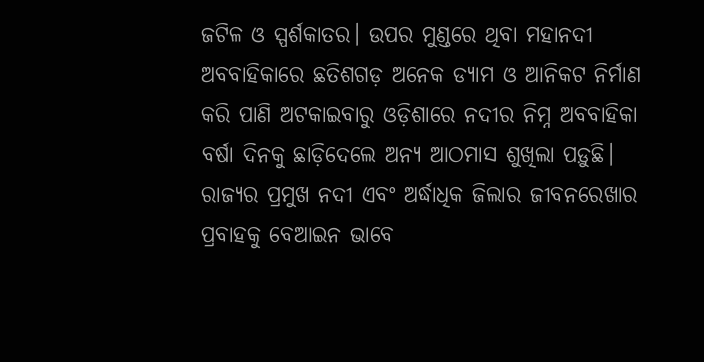ଜଟିଳ ଓ ସ୍ପର୍ଶକାତର। ଉପର ମୁଣ୍ଡରେ ଥିବା ମହାନଦୀ ଅବବାହିକାରେ ଛତିଶଗଡ଼ ଅନେକ ଡ୍ୟାମ ଓ ଆନିକଟ ନିର୍ମାଣ କରି ପାଣି ଅଟକାଇବାରୁ ଓଡ଼ିଶାରେ ନଦୀର ନିମ୍ନ ଅବବାହିକା ବର୍ଷା ଦିନକୁ ଛାଡ଼ିଦେଲେ ଅନ୍ୟ ଆଠମାସ ଶୁଖିଲା ପଡ଼ୁଛି। ରାଜ୍ୟର ପ୍ରମୁଖ ନଦୀ ଏବଂ ଅର୍ଦ୍ଧାଧିକ ଜିଲାର ଜୀବନରେଖାର ପ୍ରବାହକୁ ବେଆଇନ ଭାବେ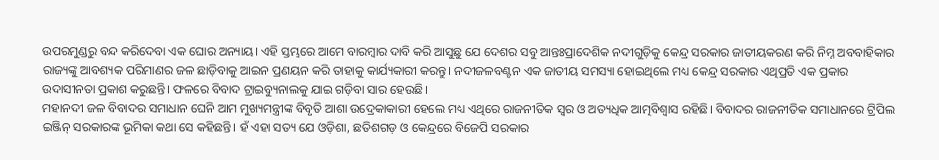ଉପରମୁଣ୍ଡରୁ ବନ୍ଦ କରିଦେବା ଏକ ଘୋର ଅନ୍ୟାୟ। ଏହି ସ୍ତମ୍ଭରେ ଆମେ ବାରମ୍ବାର ଦାବି କରି ଆସୁଛୁ ଯେ ଦେଶର ସବୁ ଆନ୍ତଃପ୍ରାଦେଶିକ ନଦୀଗୁଡ଼ିକୁ କେନ୍ଦ୍ର ସରକାର ଜାତୀୟକରଣ କରି ନିମ୍ନ ଅବବାହିକାର ରାଜ୍ୟଙ୍କୁ ଆବଶ୍ୟକ ପରିମାଣର ଜଳ ଛାଡ଼ିବାକୁ ଆଇନ ପ୍ରଣୟନ କରି ତାହାକୁ କାର୍ଯ୍ୟକାରୀ କରନ୍ତୁ। ନଦୀଜଳବଣ୍ଟନ ଏକ ଜାତୀୟ ସମସ୍ୟା ହୋଇଥିଲେ ମଧ୍ୟ କେନ୍ଦ୍ର ସରକାର ଏଥିପ୍ରତି ଏକ ପ୍ରକାର ଉଦାସୀନତା ପ୍ରକାଶ କରୁଛନ୍ତି। ଫଳରେ ବିବାଦ ଟ୍ରାଇବ୍ୟୁନାଲକୁ ଯାଇ ଗଡ଼ିବା ସାର ହେଉଛି।
ମହାନଦୀ ଜଳ ବିବାଦର ସମାଧାନ ଘେନି ଆମ ମୁଖ୍ୟମନ୍ତ୍ରୀଙ୍କ ବିବୃତି ଆଶା ଉଦ୍ରେକାକାରୀ ହେଲେ ମଧ୍ୟ ଏଥିରେ ରାଜନୀତିକ ସ୍ବର ଓ ଅତ୍ୟଧିକ ଆତ୍ମବିଶ୍ବାସ ରହିଛି। ବିବାଦର ରାଜନୀତିକ ସମାଧାନରେ ଟ୍ରିପିଲ ଇଞ୍ଜିନ୍‌ ସରକାରଙ୍କ ଭୂମିକା କଥା ସେ କହିଛନ୍ତି। ହଁ ଏହା ସତ୍ୟ ଯେ ଓଡ଼ିଶା, ଛତିଶଗଡ଼ ଓ କେନ୍ଦ୍ରରେ ବିଜେପି ସରକାର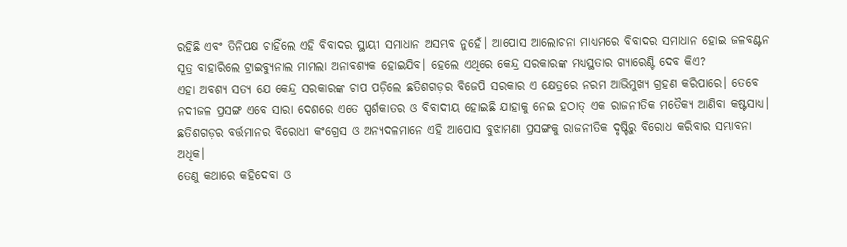ରହିଛି ଏବଂ ତିନିପକ୍ଷ ଚାହିଁଲେ ଏହି ବିବାଦର ସ୍ଥାୟୀ ସମାଧାନ ଅସମ୍ଭବ ନୁହେଁ। ଆପୋସ ଆଲୋଚନା ମାଧ୍ୟମରେ ବିବାଦର ସମାଧାନ ହୋଇ ଜଳବଣ୍ଟନ ସୂତ୍ର ବାହାରିଲେ ଟ୍ରାଇବ୍ୟୁନାଲ ମାମଲା ଅନାବଶ୍ୟକ ହୋଇଯିବ। ହେଲେ ଏଥିରେ କେନ୍ଦ୍ର ସରକାରଙ୍କ ମଧ୍ୟସ୍ଥତାର ଗ୍ୟାରେଣ୍ଟି ଦେବ କିଏ?
ଏହା ଅବଶ୍ୟ ସତ୍ୟ ଯେ କେନ୍ଦ୍ର ସରକାରଙ୍କ ଚାପ ପଡ଼ିଲେ ଛତିଶଗଡ଼ର ବିଜେପି ସରକାର ଏ କ୍ଷେତ୍ରରେ ନରମ ଆଭିମୁଖ୍ୟ ଗ୍ରହଣ କରିପାରେ। ତେବେ ନଦୀଜଳ ପ୍ରସଙ୍ଗ ଏବେ ସାରା ଦେଶରେ ଏତେ ସ୍ପର୍ଶକାତର ଓ ବିବାଦୀୟ ହୋଇଛି ଯାହାକୁ ନେଇ ହଠାତ୍‌ ଏକ ରାଜନୀତିକ ମତୈକ୍ୟ ଆଣିବା କଷ୍ଟସାଧ୍ୟ। ଛତିଶଗଡ଼ର ବର୍ତ୍ତମାନର ବିରୋଧୀ କଂଗ୍ରେସ ଓ ଅନ୍ୟଦଳମାନେ ଏହି ଆପୋସ ବୁଝାମଣା ପ୍ରସଙ୍ଗକୁ ରାଜନୀତିକ ଦୃଷ୍ଟିରୁ ବିରୋଧ କରିବାର ସମ୍ଭାବନା ଅଧିକ।
ତେଣୁ କଥାରେ କହିଦେବା ଓ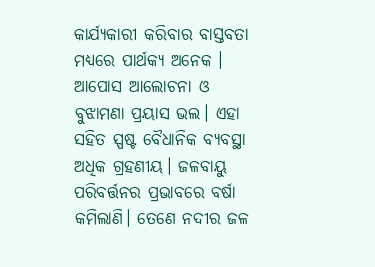କାର୍ଯ୍ୟକାରୀ କରିବାର ବାସ୍ତବତା ମଧ୍ୟରେ ପାର୍ଥକ୍ୟ ଅନେକ । ଆପୋସ ଆଲୋଚନା ଓ ବୁଝାମଣା ପ୍ରୟାସ ଭଲ। ଏହା ସହିତ ସ୍ପଷ୍ଟ ବୈଧାନିକ ବ୍ୟବସ୍ଥା ଅଧିକ ଗ୍ରହଣୀୟ। ଜଳବାୟୁ ପରିବର୍ତ୍ତନର ପ୍ରଭାବରେ ବର୍ଷା କମିଲାଣି। ତେଣେ ନଦୀର ଜଳ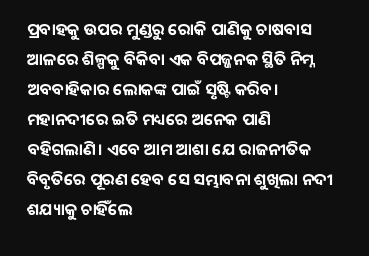ପ୍ରବାହକୁ ଉପର ମୁଣ୍ଡରୁ ରୋକି ପାଣିକୁ ଚାଷବାସ ଆଳରେ ଶିଳ୍ପକୁ ବିକିବା ଏକ ବିପଜ୍ଜନକ ସ୍ଥିତି ନିମ୍ନ ଅବବାହିକାର ଲୋକଙ୍କ ପାଇଁ ସୃଷ୍ଟି କରିବ। ମହାନଦୀରେ ଇତି ମଧ୍ୟରେ ଅନେକ ପାଣି ବହିଗଲାଣି। ଏବେ ଆମ ଆଶା ଯେ ରାଜନୀତିକ ବିବୃତିରେ ପୂରଣ ହେବ ସେ ସମ୍ଭାବନା ଶୁଖିଲା ନଦୀ ଶଯ୍ୟାକୁ ଚାହିଁଲେ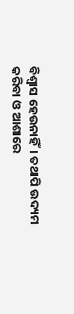ବିଶ୍ବାସ ହେଉନାହିଁ। ତଥାପି ଉଦ୍ୟମ କରିବା ଓ ଆଶାରେ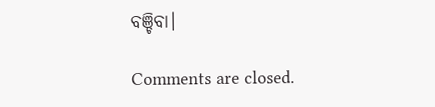ବଞ୍ଚିବା।

Comments are closed.